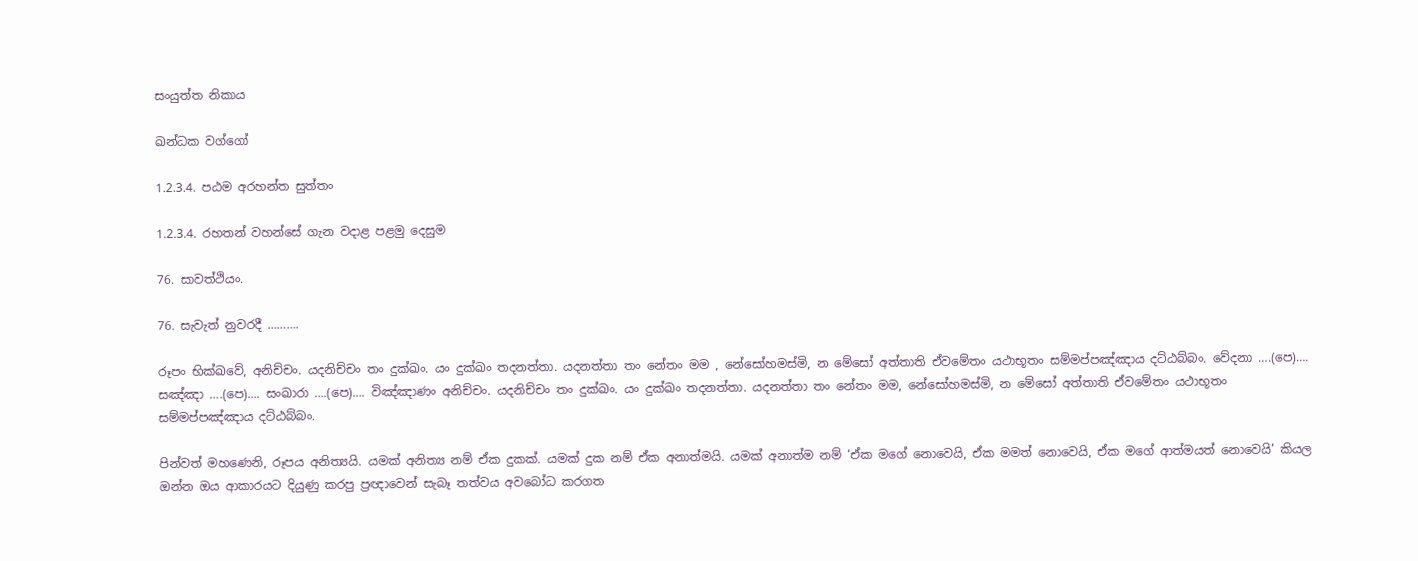සංයුත්ත නිකාය

ඛන්ධක වග්ගෝ

1.2.3.4. පඨම අරහන්ත සුත්තං

1.2.3.4. රහතන් වහන්සේ ගැන වදාළ පළමු දෙසුම

76. සාවත්ථියං.

76. සැවැත් නුවරදී ……….

රූපං භික්ඛවේ, අනිච්‌චං. යදනිච්‌චං තං දුක්‌ඛං. යං දුක්‌ඛං තදනත්‌තා. යදනත්‌තා තං නේතං මම , නේසෝහමස්‌මි, න මේසෝ අත්‌තාති ඒවමේතං යථාභූතං සම්‌මප්‌පඤ්‌ඤාය දට්‌ඨබ්‌බං. වේදනා ….(පෙ)…. සඤ්‌ඤා ….(පෙ)…. සංඛාරා ….(පෙ)…. විඤ්‌ඤාණං අනිච්‌චං. යදනිච්‌චං තං දුක්‌ඛං. යං දුක්‌ඛං තදනත්‌තා. යදනත්‌තා තං නේතං මම, නේසෝහමස්‌මි, න මේසෝ අත්‌තාති ඒවමේතං යථාභූතං සම්‌මප්‌පඤ්‌ඤාය දට්‌ඨබ්‌බං.

පින්වත් මහණෙනි, රූපය අනිත්‍යයි. යමක් අනිත්‍ය නම් ඒක දුකක්. යමක් දුක නම් ඒක අනාත්මයි. යමක් අනාත්ම නම් ‘ඒක මගේ නොවෙයි, ඒක මමත් නොවෙයි, ඒක මගේ ආත්මයත් නොවෙයි’ කියල ඔන්න ඔය ආකාරයට දියුණු කරපු ප්‍රඥාවෙන් සැබෑ තත්වය අවබෝධ කරගත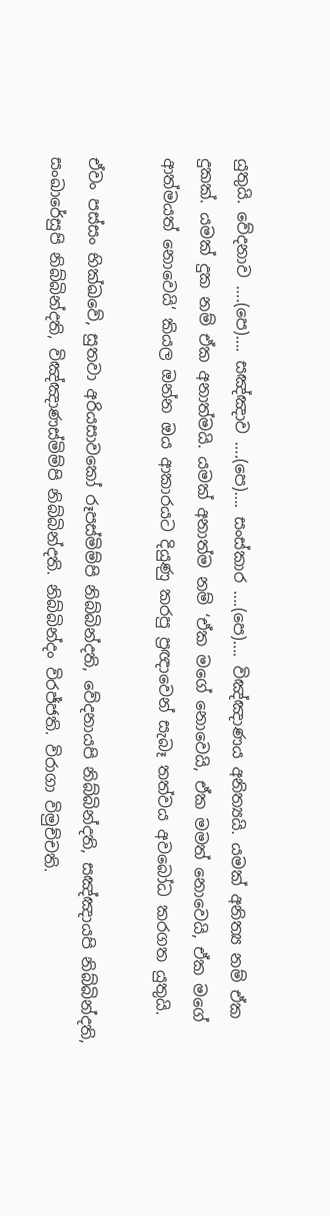යුතුයි. වේදනාව ….(පෙ)…. සඤ්ඤාව ….(පෙ)…. සංස්කාර ….(පෙ)…. විඤ්ඤාණය අනිත්‍යයි. යමක් අනිත්‍ය නම් ඒක දුකක්. යමක් දුක නම් ඒක අනාත්මයි. යමක් අනාත්ම නම් ‘ඒක මගේ නොවෙයි, ඒක මමත් නොවෙයි, ඒක මගේ ආත්මයත් නොවෙයි’ කියල ඔන්න ඔය ආකාරයට දියුණු කරපු ප්‍රඥාවෙන් සැබෑ තත්වය අවබෝධ කරගත යුතුයි.

ඒවං පස්‌සං භික්ඛවේ, සුතවා අරියසාවකෝ රූපස්‌මිම්‌පි නිබ්‌බින්‌දති, වේදනායපි නිබ්‌බින්‌දති, සඤ්‌ඤායපි නිබ්‌බින්‌දති, සංඛාරේසුපි නිබ්‌බින්‌දති, විඤ්‌ඤාණස්‌මිම්‌පි නිබ්‌බින්‌දති. නිබ්‌බින්‌දං විරජ්‌ජති. විරාගා විමුච්‌චති.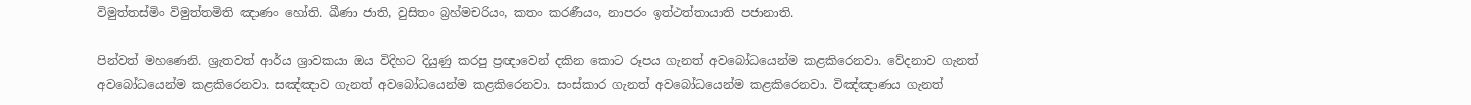විමුත්‌තස්‌මිං විමුත්‌තමිති ඤාණං හෝති. ඛීණා ජාති, වුසිතං බ්‍රහ්‌මචරියං, කතං කරණීයං, නාපරං ඉත්‌ථත්‌තායාති පජානාති.

පින්වත් මහණෙනි. ශ්‍රැතවත් ආර්ය ශ්‍රාවකයා ඔය විදිහට දියුණු කරපු ප්‍රඥාවෙන් දකින කොට රූපය ගැනත් අවබෝධයෙන්ම කළකිරෙනවා. වේදනාව ගැනත් අවබෝධයෙන්ම කළකිරෙනවා. සඤ්ඤාව ගැනත් අවබෝධයෙන්ම කළකිරෙනවා. සංස්කාර ගැනත් අවබෝධයෙන්ම කළකිරෙනවා. විඤ්ඤාණය ගැනත්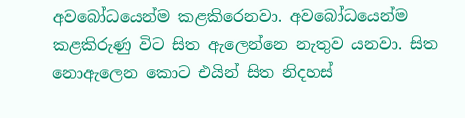අවබෝධයෙන්ම කළකිරෙනවා. අවබෝධයෙන්ම කළකිරුණු විට සිත ඇලෙන්නෙ නැතුව යනවා. සිත නොඇලෙන කොට එයින් සිත නිදහස්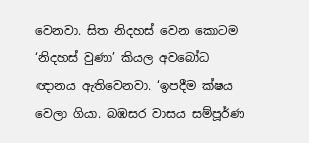වෙනවා. සිත නිදහස් වෙන කොටම ‘නිදහස් වුණා’ කියල අවබෝධ ඥානය ඇතිවෙනවා. ‘ඉපදීම ක්ෂය වෙලා ගියා. බඹසර වාසය සම්පූර්ණ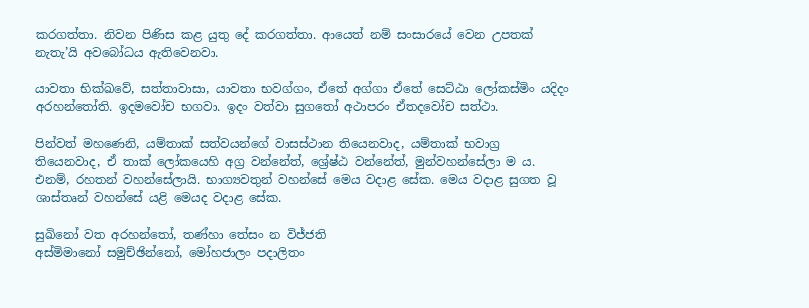කරගත්තා. නිවන පිණිස කළ යුතු දේ කරගත්තා. ආයෙත් නම් සංසාරයේ වෙන උපතක් නැතැ’යි අවබෝධය ඇතිවෙනවා.

යාවතා භික්ඛවේ, සත්‌තාවාසා, යාවතා භවග්‌ගං, ඒතේ අග්‌ගා ඒතේ සෙට්‌ඨා ලෝකස්‌මිං යදිදං අරහන්‌තෝති. ඉදමවෝච භගවා. ඉදං වත්‌වා සුගතෝ අථාපරං ඒතදවෝච සත්‌ථා.

පින්වත් මහණෙනි, යම්තාක් සත්වයන්ගේ වාසස්ථාන තියෙනවාද, යම්තාක් භවාග්‍ර තියෙනවාද, ඒ තාක් ලෝකයෙහි අග්‍ර වන්නේත්, ශ්‍රේෂ්ඨ වන්නේත්, මුන්වහන්සේලා ම ය. එනම්, රහතන් වහන්සේලායි. භාග්‍යවතුන් වහන්සේ මෙය වදාළ සේක. මෙය වදාළ සුගත වූ ශාස්තෘන් වහන්සේ යළි මෙයද වදාළ සේක.

සුඛිනෝ වත අරහන්‌තෝ, තණ්‌හා තේසං න විජ්‌ජති
අස්‌මිමානෝ සමුච්‌ඡින්‌නෝ, මෝහජාලං පදාලිතං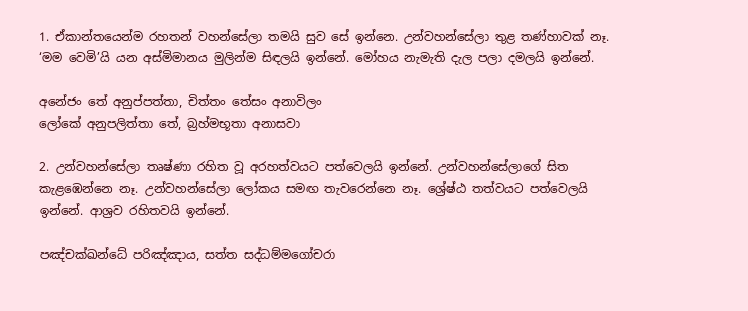1. ඒකාන්තයෙන්ම රහතන් වහන්සේලා තමයි සුව සේ ඉන්නෙ. උන්වහන්සේලා තුළ තණ්හාවක් නෑ. ‘මම වෙමි’යි යන අස්මිමානය මුලින්ම සිඳලයි ඉන්නේ. මෝහය නැමැති දැල පලා දමලයි ඉන්නේ.

අනේජං තේ අනුප්‌පත්‌තා, චිත්‌තං තේසං අනාවිලං
ලෝකේ අනුපලිත්‌තා තේ, බ්‍රහ්‌මභූතා අනාසවා

2. උන්වහන්සේලා තෘෂ්ණා රහිත වූ අරහත්වයට පත්වෙලයි ඉන්නේ. උන්වහන්සේලාගේ සිත කැළඹෙන්නෙ නෑ. උන්වහන්සේලා ලෝකය සමඟ තැවරෙන්නෙ නෑ. ශ්‍රේෂ්ඨ තත්වයට පත්වෙලයි ඉන්නේ. ආශ්‍රව රහිතවයි ඉන්නේ.

පඤ්‌චක්‌ඛන්‌ධේ පරිඤ්‌ඤාය, සත්‌ත සද්‌ධම්‌මගෝචරා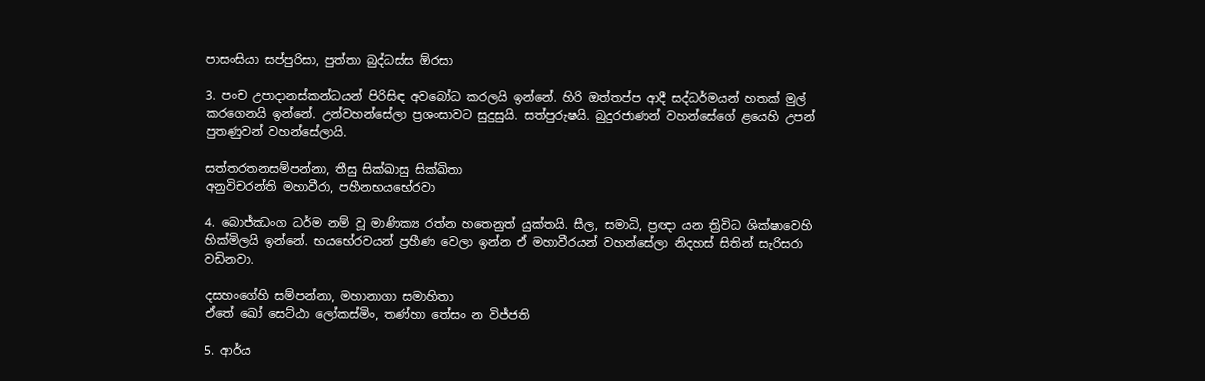පාසංසියා සප්‌පුරිසා, පුත්‌තා බුද්‌ධස්‌ස ඕරසා

3. පංච උපාදානස්කන්ධයන් පිරිසිඳ අවබෝධ කරලයි ඉන්නේ. හිරි ඔත්තප්ප ආදී සද්ධර්මයන් හතක් මුල් කරගෙනයි ඉන්නේ. උන්වහන්සේලා ප්‍රශංසාවට සුදුසුයි. සත්පුරුෂයි. බුදුරජාණන් වහන්සේගේ ළයෙහි උපන් පුතණුවන් වහන්සේලායි.

සත්‌තරතනසම්‌පන්‌නා, තීසු සික්‌ඛාසු සික්‌ඛිතා
අනුවිචරන්‌ති මහාවීරා, පහීනභයභේරවා

4. බොජ්ඣංග ධර්ම නම් වූ මාණික්‍ය රත්න හතෙනුත් යුක්තයි. සීල, සමාධි, ප්‍රඥා යන ත්‍රිවිධ ශික්ෂාවෙහි හික්මිලයි ඉන්නේ. භයභේරවයන් ප්‍රහීණ වෙලා ඉන්න ඒ මහාවීරයන් වහන්සේලා නිදහස් සිතින් සැරිසරා වඩිනවා.

දසහංගේහි සම්‌පන්‌නා, මහානාගා සමාහිතා
ඒතේ ඛෝ සෙට්‌ඨා ලෝකස්‌මිං, තණ්‌හා තේසං න විජ්‌ජති

5. ආර්ය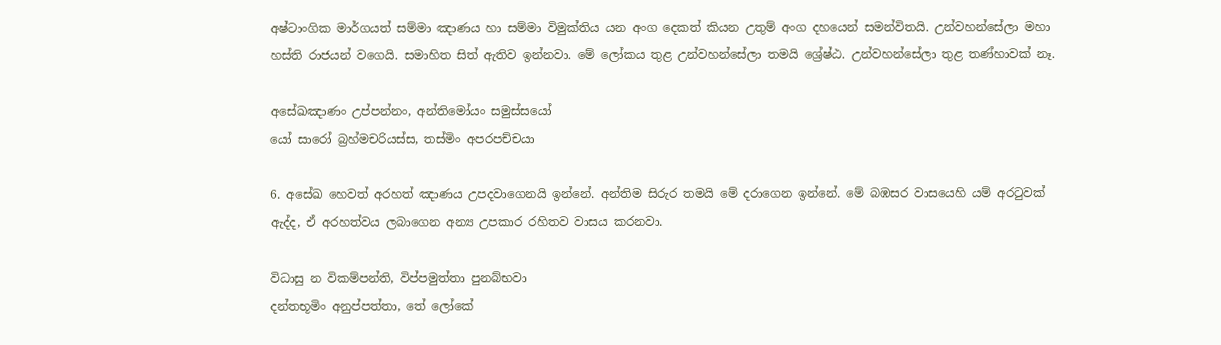අෂ්ටාංගික මාර්ගයත් සම්මා ඤාණය හා සම්මා විමුක්තිය යන අංග දෙකත් කියන උතුම් අංග දහයෙන් සමන්විතයි. උන්වහන්සේලා මහා හස්ති රාජයන් වගෙයි. සමාහිත සිත් ඇතිව ඉන්නවා. මේ ලෝකය තුළ උන්වහන්සේලා තමයි ශ්‍රේෂ්ඨ. උන්වහන්සේලා තුළ තණ්හාවක් නෑ.

අසේඛඤාණං උප්‌පන්‌නං, අන්‌තිමෝයං සමුස්‌සයෝ
යෝ සාරෝ බ්‍රහ්‌මචරියස්‌ස, තස්‌මිං අපරපච්‌චයා

6. අසේඛ හෙවත් අරහත් ඤාණය උපදවාගෙනයි ඉන්නේ. අන්තිම සිරුර තමයි මේ දරාගෙන ඉන්නේ. මේ බඹසර වාසයෙහි යම් අරටුවක් ඇද්ද, ඒ අරහත්වය ලබාගෙන අන්‍ය උපකාර රහිතව වාසය කරනවා.

විධාසු න විකම්‌පන්‌ති, විප්‌පමුත්‌තා පුනබ්‌භවා
දන්‌තභූමිං අනුප්‌පත්‌තා, තේ ලෝකේ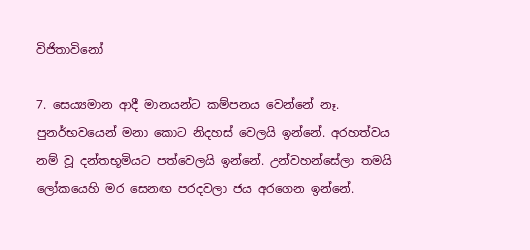විජිතාවිනෝ

7. සෙය්‍යමාන ආදී මානයන්ට කම්පනය වෙන්නේ නෑ. පුනර්භවයෙන් මනා කොට නිදහස් වෙලයි ඉන්නේ. අරහත්වය නම් වූ දන්තභූමියට පත්වෙලයි ඉන්නේ. උන්වහන්සේලා තමයි ලෝකයෙහි මර සෙනඟ පරදවලා ජය අරගෙන ඉන්නේ.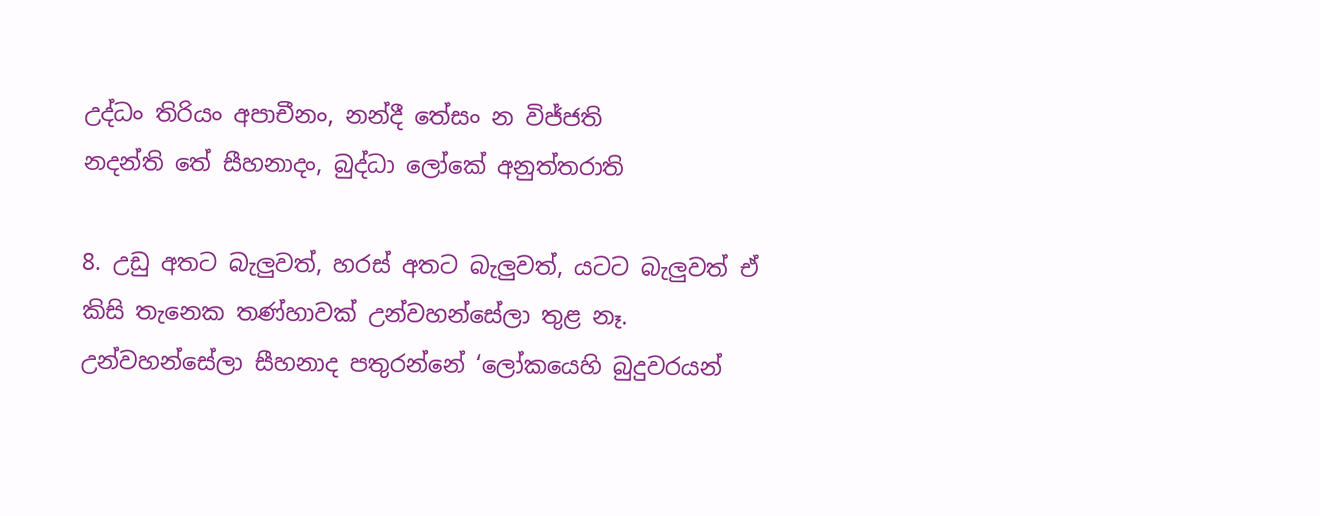උද්‌ධං තිරියං අපාචීනං, නන්දී තේසං න විජ්‌ජති
නදන්‌ති තේ සීහනාදං, බුද්‌ධා ලෝකේ අනුත්‌තරාති

8. උඩු අතට බැලුවත්, හරස් අතට බැලුවත්, යටට බැලුවත් ඒ කිසි තැනෙක තණ්හාවක් උන්වහන්සේලා තුළ නෑ. උන්වහන්සේලා සීහනාද පතුරන්නේ ‘ලෝකයෙහි බුදුවරයන්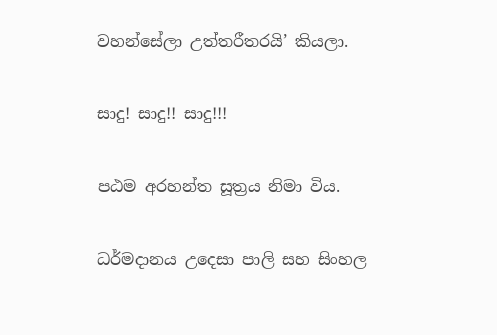වහන්සේලා උත්තරීතරයි’ කියලා.

සාදු! සාදු!! සාදු!!!

පඨම අරහන්ත සූත්‍රය නිමා විය.

ධර්මදානය උදෙසා පාලි සහ සිංහල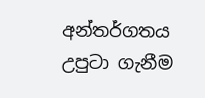අන්තර්ගතය උපුටා ගැනීම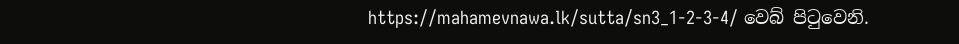https://mahamevnawa.lk/sutta/sn3_1-2-3-4/ වෙබ් පිටුවෙනි.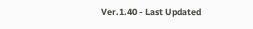Ver.1.40 - Last Updated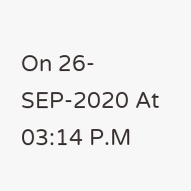On 26-SEP-2020 At 03:14 P.M